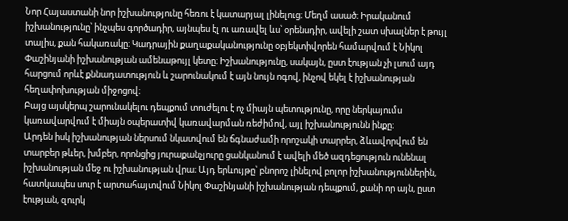Նոր Հայաստանի նոր իշխանությունը հեռու է կատարյալ լինելուց։ Մեղմ ասած։ Իրականում իշխանությունը՝ ինչպես գործադիր, այնպես էլ ու առավել ևս՝ օրենսդիր, ավելի շատ սխալներ է թույլ տալիս, քան հակառակը։ Կադրային քաղաքականությունը օբյեկտիվորեն համարվում է Նիկոլ Փաշինյանի իշխանության ամենաթույլ կետը։ Իշխանությունը, սակայն, ըստ էության չի լսում այդ հարցում որևէ քննադատություն և շարունակում է այն նույն ոգով, ինչով եկել է իշխանության հեղափոխության միջոցով։
Բայց այսկերպ շարունակելու դեպքում տուժելու է ոչ միայն պետությունը, որը ներկայումս կառավարվում է միայն օպերատիվ կառավարման ռեժիմով, այլ իշխանությունն ինքը։
Արդեն իսկ իշխանության ներսում նկատվում են ճգնաժամի որոշակի տարրեր, ձևավորվում են տարբեր թևեր, խմբեր, որոնցից յուրաքանչյուրը ցանկանում է ավելի մեծ ազդեցություն ունենալ իշխանության մեջ ու իշխանության վրա։ Այդ երևույթը՝ բնորոշ լինելով բոլոր իշխանություններին, հատկապես սուր է արտահայտվում Նիկոլ Փաշինյանի իշխանության դեպքում, քանի որ այն, ըստ էության, զուրկ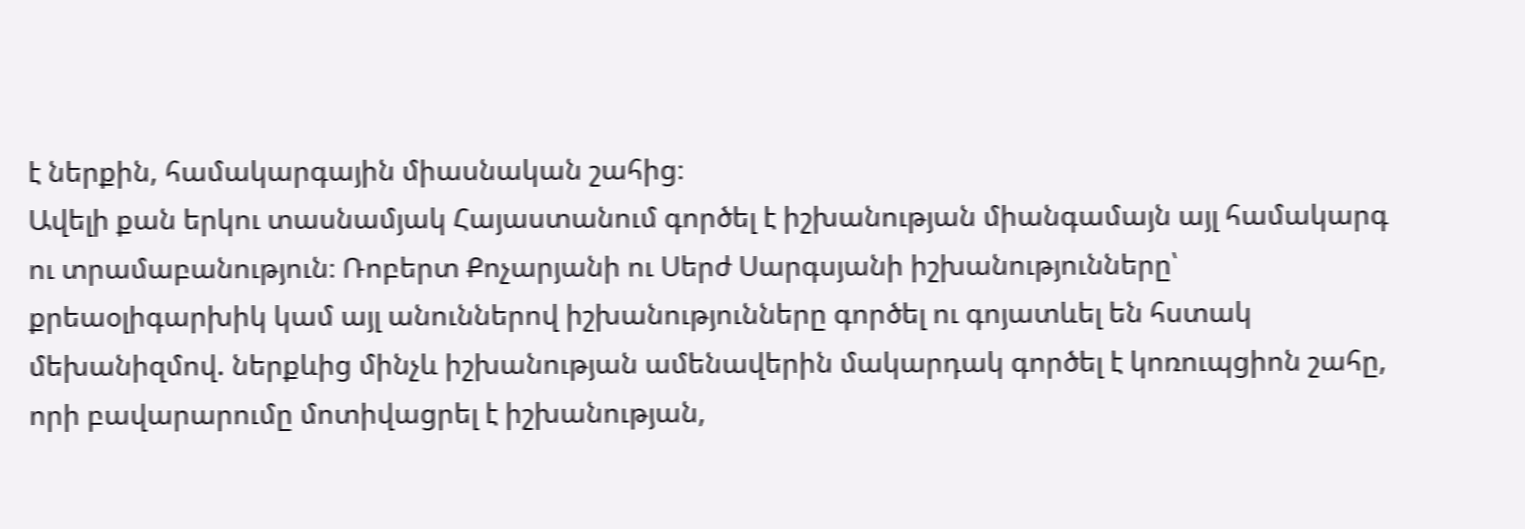է ներքին, համակարգային միասնական շահից։
Ավելի քան երկու տասնամյակ Հայաստանում գործել է իշխանության միանգամայն այլ համակարգ ու տրամաբանություն։ Ռոբերտ Քոչարյանի ու Սերժ Սարգսյանի իշխանությունները՝ քրեաօլիգարխիկ կամ այլ անուններով իշխանությունները գործել ու գոյատևել են հստակ մեխանիզմով. ներքևից մինչև իշխանության ամենավերին մակարդակ գործել է կոռուպցիոն շահը, որի բավարարումը մոտիվացրել է իշխանության,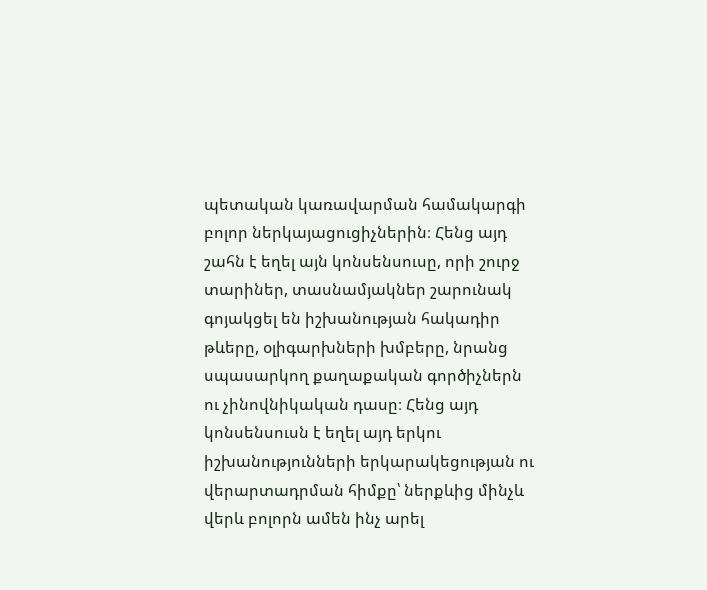պետական կառավարման համակարգի բոլոր ներկայացուցիչներին։ Հենց այդ շահն է եղել այն կոնսենսուսը, որի շուրջ տարիներ, տասնամյակներ շարունակ գոյակցել են իշխանության հակադիր թևերը, օլիգարխների խմբերը, նրանց սպասարկող քաղաքական գործիչներն ու չինովնիկական դասը։ Հենց այդ կոնսենսուսն է եղել այդ երկու իշխանությունների երկարակեցության ու վերարտադրման հիմքը՝ ներքևից մինչև վերև բոլորն ամեն ինչ արել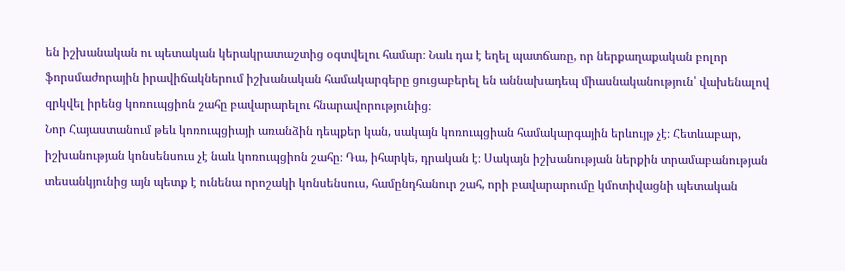են իշխանական ու պետական կերակրատաշտից օգտվելու համար։ Նաև դա է եղել պատճառը, որ ներքաղաքական բոլոր ֆորսմաժորային իրավիճակներում իշխանական համակարգերը ցուցաբերել են աննախադեպ միասնականություն՝ վախենալով զրկվել իրենց կոռուպցիոն շահը բավարարելու հնարավորությունից։
Նոր Հայաստանում թեև կոռուպցիայի առանձին դեպքեր կան, սակայն կոռուպցիան համակարգային երևույթ չէ։ Հետևաբար, իշխանության կոնսենսուս չէ նաև կոռուպցիոն շահը։ Դա, իհարկե, դրական է։ Սակայն իշխանության ներքին տրամաբանության տեսանկյունից այն պետք է ունենա որոշակի կոնսենսուս, համընդհանուր շահ, որի բավարարումը կմոտիվացնի պետական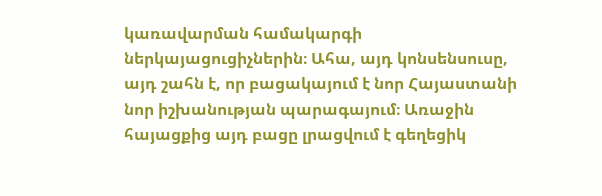կառավարման համակարգի ներկայացուցիչներին։ Ահա, այդ կոնսենսուսը, այդ շահն է, որ բացակայում է նոր Հայաստանի նոր իշխանության պարագայում։ Առաջին հայացքից այդ բացը լրացվում է գեղեցիկ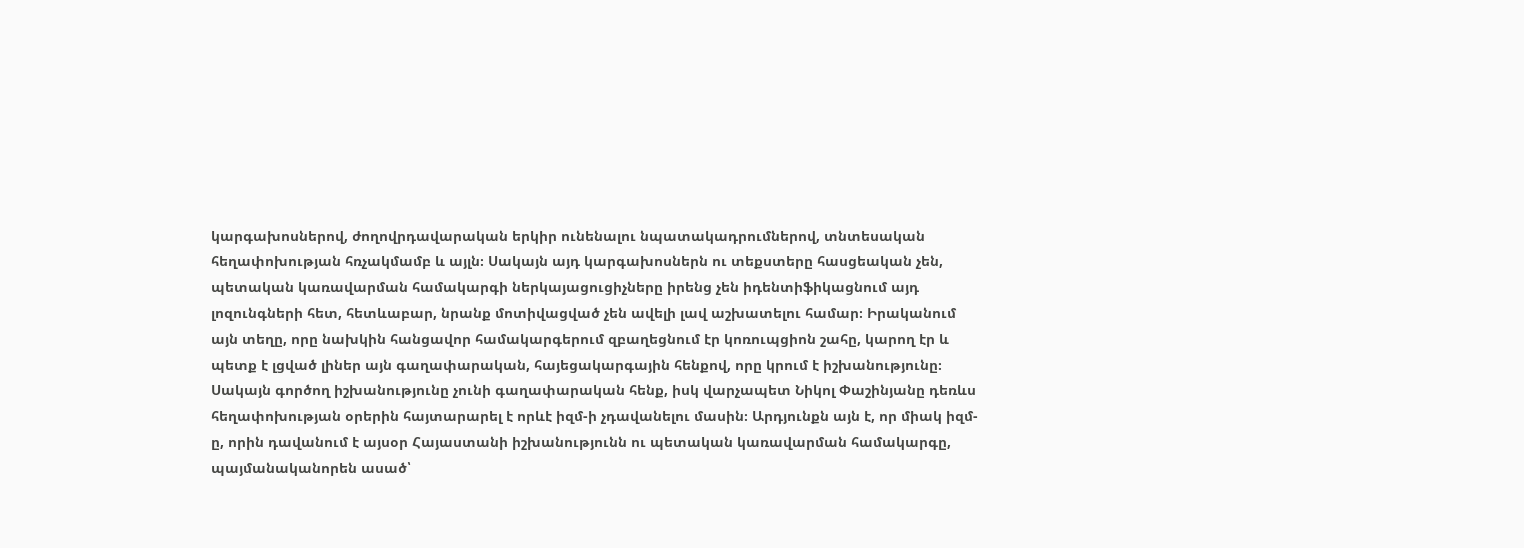կարգախոսներով, ժողովրդավարական երկիր ունենալու նպատակադրումներով, տնտեսական հեղափոխության հռչակմամբ և այլն։ Սակայն այդ կարգախոսներն ու տեքստերը հասցեական չեն, պետական կառավարման համակարգի ներկայացուցիչները իրենց չեն իդենտիֆիկացնում այդ լոզունգների հետ, հետևաբար, նրանք մոտիվացված չեն ավելի լավ աշխատելու համար։ Իրականում այն տեղը, որը նախկին հանցավոր համակարգերում զբաղեցնում էր կոռուպցիոն շահը, կարող էր և պետք է լցված լիներ այն գաղափարական, հայեցակարգային հենքով, որը կրում է իշխանությունը։ Սակայն գործող իշխանությունը չունի գաղափարական հենք, իսկ վարչապետ Նիկոլ Փաշինյանը դեռևս հեղափոխության օրերին հայտարարել է որևէ իզմ-ի չդավանելու մասին։ Արդյունքն այն է, որ միակ իզմ-ը, որին դավանում է այսօր Հայաստանի իշխանությունն ու պետական կառավարման համակարգը, պայմանականորեն ասած՝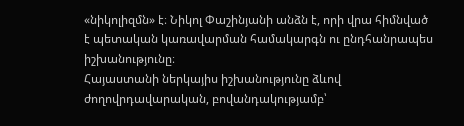«նիկոլիզմն» է։ Նիկոլ Փաշինյանի անձն է, որի վրա հիմնված է պետական կառավարման համակարգն ու ընդհանրապես իշխանությունը։
Հայաստանի ներկայիս իշխանությունը ձևով ժողովրդավարական, բովանդակությամբ՝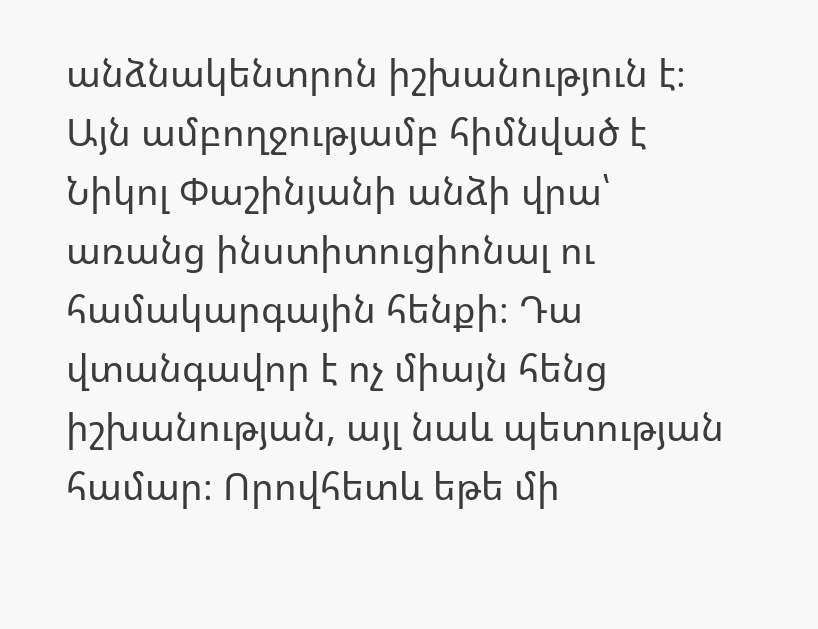անձնակենտրոն իշխանություն է։ Այն ամբողջությամբ հիմնված է Նիկոլ Փաշինյանի անձի վրա՝ առանց ինստիտուցիոնալ ու համակարգային հենքի։ Դա վտանգավոր է ոչ միայն հենց իշխանության, այլ նաև պետության համար։ Որովհետև եթե մի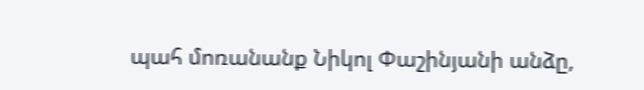պահ մոռանանք Նիկոլ Փաշինյանի անձը,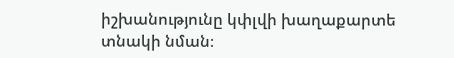իշխանությունը կփլվի խաղաքարտե տնակի նման։